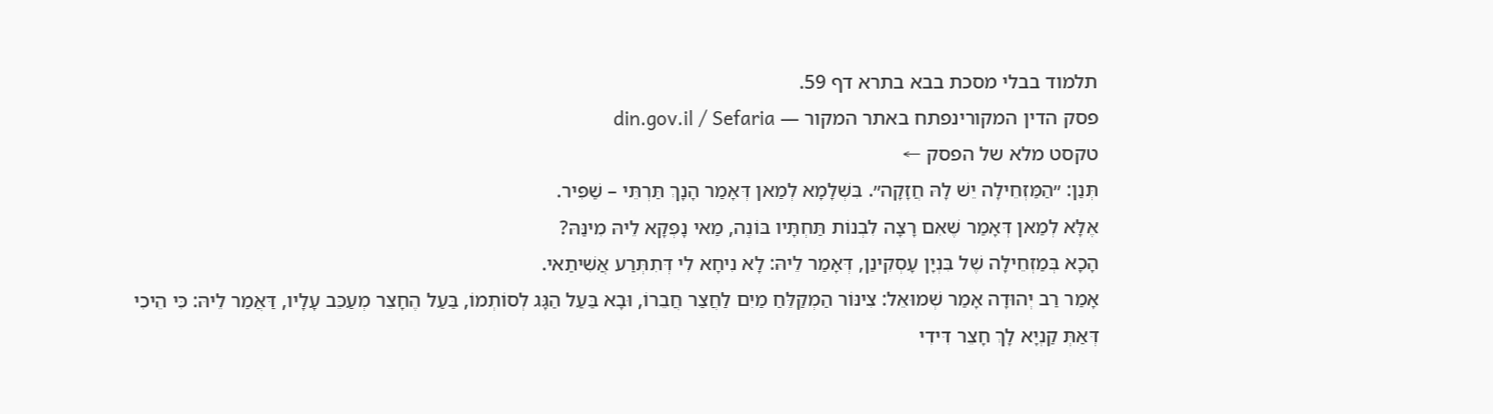תלמוד בבלי מסכת בבא בתרא דף 59.
פסק הדין המקורינפתח באתר המקור — din.gov.il / Sefaria
טקסט מלא של הפסק ←
תְּנַן: ״הַמַּזְחֵילָה יֵשׁ לָהּ חֲזָקָה״. בִּשְׁלָמָא לְמַאן דְּאָמַר הָנָךְ תַּרְתֵּי – שַׁפִּיר.
אֶלָּא לְמַאן דְּאָמַר שֶׁאִם רָצָה לִבְנוֹת תַּחְתָּיו בּוֹנֶה, מַאי נָפְקָא לֵיהּ מִינַּהּ?
הָכָא בְּמַזְחֵילָה שֶׁל בִּנְיָן עָסְקִינַן, דְּאָמַר לֵיהּ: לָא נִיחָא לִי דְּתִתְּרַע אֲשִׁיתַאי.
אָמַר רַב יְהוּדָה אָמַר שְׁמוּאֵל: צִינּוֹר הַמְקַלֵּחַ מַיִם לַחֲצַר חֲבֵרוֹ, וּבָא בַּעַל הַגָּג לְסוֹתְמוֹ, בַּעַל הֶחָצֵר מְעַכֵּב עָלָיו, דַּאֲמַר לֵיהּ: כִּי הֵיכִי דְּאַתְּ קַנְיָא לָךְ חָצֵר דִּידִי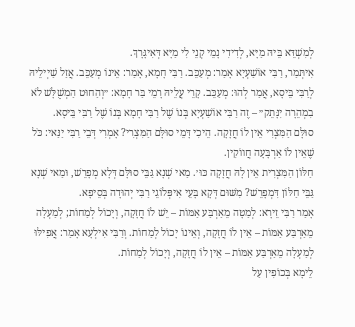לְמִשְׁדֵּא בֵּיהּ מַיָּא, לְדִידִי נָמֵי קְנֵי לִי מַיָּא דְּאִיגָּרָךְ.
אִיתְּמַר, רַבִּי אוֹשַׁעְיָא אָמַר: מְעַכֵּב. רַבִּי חָמָא, אָמַר: אֵינוֹ מְעַכֵּב. אֲזַל שַׁיְילֵיהּ לְרַבִּי בֵּיסָא, אֲמַר לְהוּ: מְעַכֵּב. קָרֵי עֲלֵיהּ רָמֵי בַּר חָמָא: ״וְהַחוּט הַמְשֻׁלָּשׁ לֹא בִמְהֵרָה יִנָּתֵק״ – זֶה רַבִּי אוֹשַׁעְיָא בְּנוֹ שֶׁל רַבִּי חָמָא בְּנוֹ שֶׁל רַבִּי בֵּיסָא.
סוּלָּם הַמִּצְרִי אֵין לוֹ חֲזָקָה. הֵיכִי דָּמֵי סוּלָּם הַמִּצְרִי? אָמְרִי דְּבֵי רַבִּי יַנַּאי: כֹּל שֶׁאֵין לוֹ אַרְבָּעָה חֲווֹקִין.
חַלּוֹן הַמִּצְרִית אֵין לָהּ חֲזָקָה כּוּ׳. מַאי שְׁנָא גַּבֵּי סוּלָּם דְּלָא מְפָרֵשׁ, וּמַאי שְׁנָא גַּבֵּי חַלּוֹן דִּמְפָרֵשׁ? מִשּׁוּם דְּקָא בָּעֵי אִיפְּלוֹגֵי רַבִּי יְהוּדָה בְּסֵיפָא.
אָמַר רַבִּי זֵירָא: לְמַטָּה מֵאַרְבַּע אַמּוֹת – יֵשׁ לוֹ חֲזָקָה, וְיָכוֹל לְמַחוֹת; לְמַעְלָה מֵאַרְבַּע אַמּוֹת – אֵין לוֹ חֲזָקָה, וְאֵינוֹ יָכוֹל לְמַחוֹת. וְרַבִּי אִילְעָא אָמַר: אֲפִילּוּ לְמַעְלָה מֵאַרְבַּע אַמּוֹת – אֵין לוֹ חֲזָקָה, וְיָכוֹל לְמַחוֹת.
לֵימָא בְּכוֹפִין עַל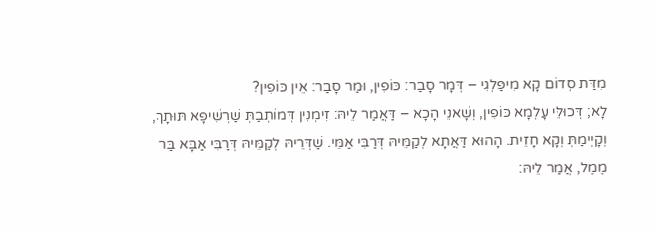מִדַּת סְדוֹם קָא מִיפַּלְגִי – דְּמָר סָבַר: כּוֹפִין, וּמַר סָבַר: אֵין כּוֹפִין?
לָא; דְּכוּלֵּי עָלְמָא כּוֹפִין, וְשָׁאנֵי הָכָא – דַּאֲמַר לֵיהּ: זִימְנִין דְּמוֹתְבַתְּ שַׁרְשִׁיפָא תּוּתָךְ, וְקָיְימַתְּ וְקָא חָזֵית. הָהוּא דַּאֲתָא לְקַמֵּיהּ דְּרַבִּי אַמֵּי. שַׁדְּרֵיהּ לְקַמֵּיהּ דְּרַבִּי אַבָּא בַּר מֶמֶל, אֲמַר לֵיהּ: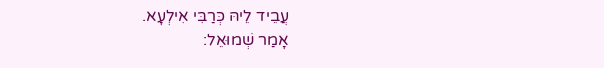עֲבֵיד לֵיהּ כְּרַבִּי אִילְעָא.
אָמַר שְׁמוּאֵל: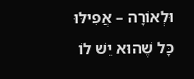וּלְאוֹרָה – אֲפִילּוּ כָּל שֶׁהוּא יֵשׁ לוֹ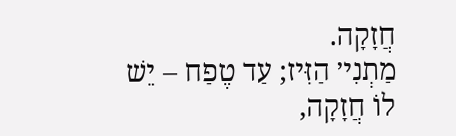חֲזָקָה.
מַתְנִי׳ הַזִּיז; עַד טֶפַח – יֵשׁ לוֹ חֲזָקָה,